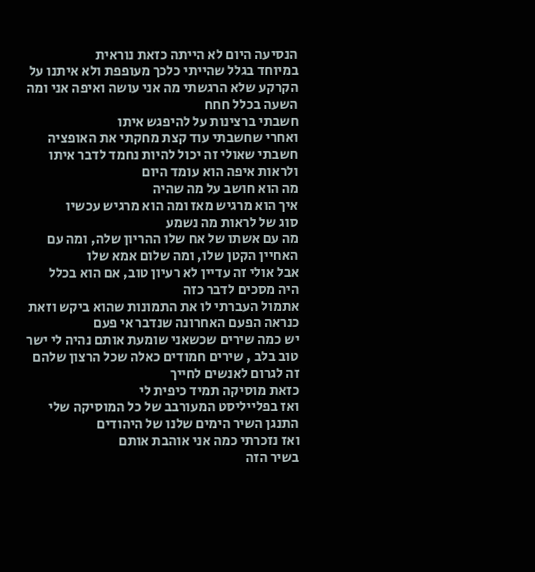הנסיעה היום לא הייתה כזאת נוראית
במיוחד בגלל שהייתי כלכך מעופפת ולא איתנו על הקרקע שלא הרגשתי מה אני עושה ואיפה אני ומה השעה בכלל חחח
חשבתי ברצינות על להיפגש איתו
ואחרי שחשבתי עוד קצת מחקתי את האופציה
חשבתי שאולי זה יכול להיות נחמד לדבר איתו ולראות איפה הוא עומד היום
מה הוא חושב על מה שהיה
איך הוא מרגיש מאז ומה הוא מרגיש עכשיו
סוג של לראות מה נשמע
מה עם אשתו של אח שלו ההריון שלה, ומה עם האחיין הקטן שלו, ומה שלום אמא שלו
אבל אולי זה עדיין לא רעיון טוב, אם הוא בכלל היה מסכים לדבר כזה
אתמול העברתי לו את התמונות שהוא ביקש וזאת כנראה הפעם האחרונה שנדבר אי פעם
יש כמה שירים שכשאני שומעת אותם נהיה לי ישר טוב בלב , שירים חמודים כאלה שכל הרצון שלהם זה לגרום לאנשים לחייך
כזאת מוסיקה תמיד כיפית לי
ואז בפלייליסט המעורבב של כל המוסיקה שלי התנגן השיר הימים שלנו של היהודים
ואז נזכרתי כמה אני אוהבת אותם
בשיר הזה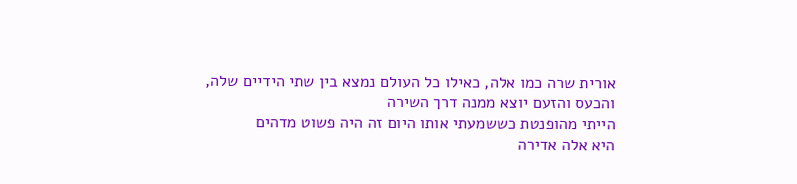אורית שרה כמו אלה, כאילו כל העולם נמצא בין שתי הידיים שלה, והכעס והזעם יוצא ממנה דרך השירה
הייתי מהופנטת כששמעתי אותו היום זה היה פשוט מדהים
היא אלה אדירה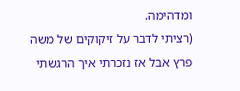ומדהימה.
(רציתי לדבר על זיקוקים של משה פרץ אבל אז נזכרתי איך הרגשתי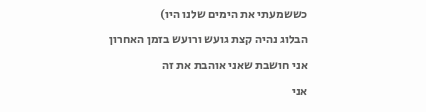כששמעתי את הימים שלנו היו)
הבלוג נהיה קצת גועש ורועש בזמן האחרון
אני חושבת שאני אוהבת את זה
אני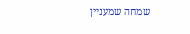שמחה שמעניין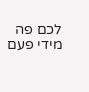לכם פה מידי פעם